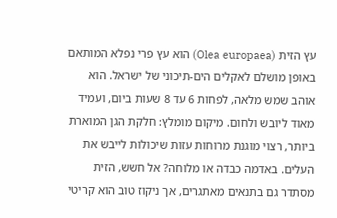עץ הזית (Olea europaea) הוא עץ פרי נפלא המותאם באופן מושלם לאקלים הים-תיכוני של ישראל. הוא אוהב שמש מלאה, לפחות 6 עד 8 שעות ביום, ועמיד מאוד ליובש ולחום. מיקום מומלץ: חלקת הגן המוארת ביותר, רצוי מוגנת מרוחות עזות שיכולות לייבש את העלים. באדמה כבדה או מלוחה? אל חשש, הזית מסתדר גם בתנאים מאתגרים, אך ניקוז טוב הוא קריטי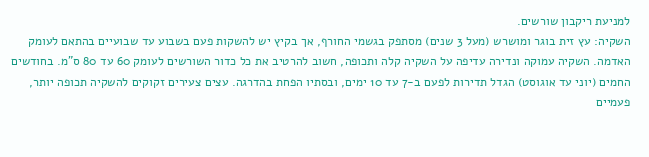למניעת ריקבון שורשים.
השקיה: עץ זית בוגר ומושרש (מעל 3 שנים) מסתפק בגשמי החורף, אך בקיץ יש להשקות פעם בשבוע עד שבועיים בהתאם לעומק האדמה. השקיה עמוקה ונדירה עדיפה על השקיה קלה ותכופה, חשוב להרטיב את כל כדור השורשים לעומק 60 עד 80 ס"מ. בחודשים החמים (יוני עד אוגוסט) הגדל תדירות לפעם ב-7 עד 10 ימים, ובסתיו הפחת בהדרגה. עצים צעירים זקוקים להשקיה תכופה יותר, פעמיים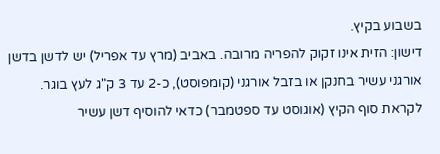בשבוע בקיץ.
דישון: הזית אינו זקוק להפריה מרובה. באביב (מרץ עד אפריל) יש לדשן בדשן אורגני עשיר בחנקן או בזבל אורגני (קומפוסט), כ-2 עד 3 ק"ג לעץ בוגר. לקראת סוף הקיץ (אוגוסט עד ספטמבר) כדאי להוסיף דשן עשיר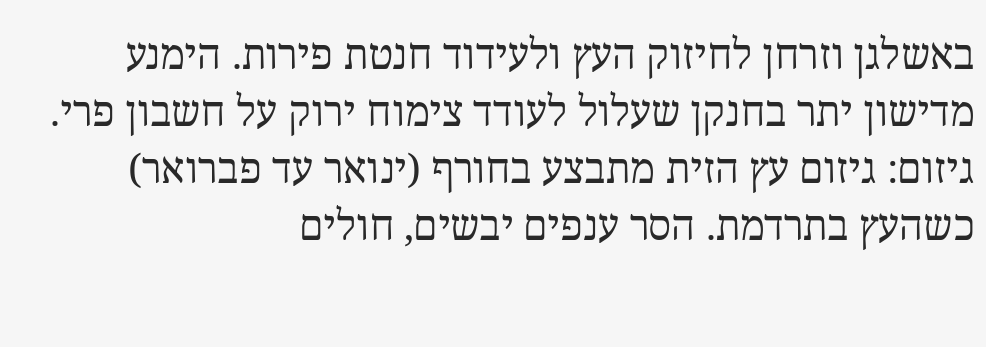באשלגן וזרחן לחיזוק העץ ולעידוד חנטת פירות. הימנע מדישון יתר בחנקן שעלול לעודד צימוח ירוק על חשבון פרי.
גיזום: גיזום עץ הזית מתבצע בחורף (ינואר עד פברואר) כשהעץ בתרדמת. הסר ענפים יבשים, חולים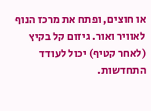או חוצים, ופתח את מרכז הנוף לאוויר ואור. גיזום קל בקיץ (לאחר קטיף) יכול לעודד התחדשות.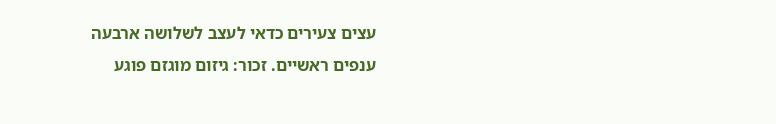עצים צעירים כדאי לעצב לשלושה ארבעה ענפים ראשיים. זכור: גיזום מוגזם פוגע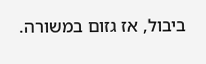ביבול, אז גזום במשורה.